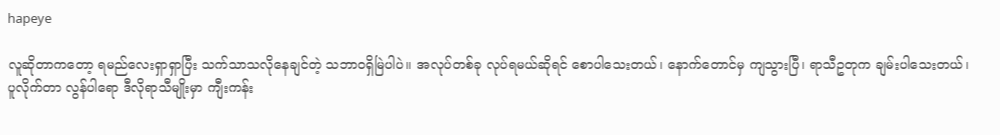hapeye

လူဆိုတာကတော့ ရမည်လေးရှာရှာပြီး သက်သာသလိုနေချင်တဲ့ သဘာဝရှိမြဲပါပဲ။ အလုပ်တစ်ခု လုပ်ရမယ်ဆိုရင် စောပါသေးတယ်၊ နောက်တောင်မှ ကျသွားပြီ၊ ရာသီဥတုက ချမ်းပါသေးတယ်၊ ပူလိုက်တာ လွန်ပါရော ဒီလိုရာသီမျိုးမှာ ကျီးကန်း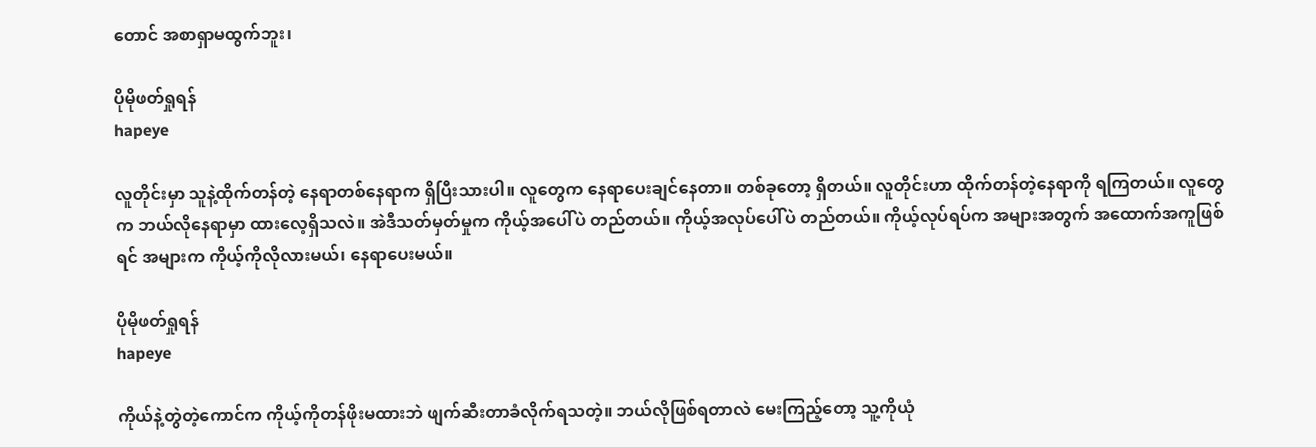တောင် အစာရှာမထွက်ဘူး၊

ပိုမိုဖတ်ရှုရန်
hapeye

လူတိုင်းမှာ သူနဲ့ထိုက်တန်တဲ့ နေရာတစ်နေရာက ရှိပြီးသားပါ။ လူတွေက နေရာပေးချင်နေတာ။ တစ်ခုတော့ ရှိတယ်။ လူတိုင်းဟာ ထိုက်တန်တဲ့နေရာကို ရကြတယ်။ လူတွေက ဘယ်လိုနေရာမှာ ထားလေ့ရှိသလဲ။ အဲဒီသတ်မှတ်မှုက ကိုယ့်အပေါ်ပဲ တည်တယ်။ ကိုယ့်အလုပ်ပေါ်ပဲ တည်တယ်။ ကိုယ့်လုပ်ရပ်က အများအတွက် အထောက်အကူဖြစ်ရင် အများက ကိုယ့်ကိုလိုလားမယ်၊ နေရာပေးမယ်။

ပိုမိုဖတ်ရှုရန်
hapeye

ကိုယ်နဲ့တွဲတဲ့ကောင်က ကိုယ့်ကိုတန်ဖိုးမထားဘဲ ဖျက်ဆီးတာခံလိုက်ရသတဲ့။ ဘယ်လိုဖြစ်ရတာလဲ မေးကြည့်တော့ သူ့ကိုယုံ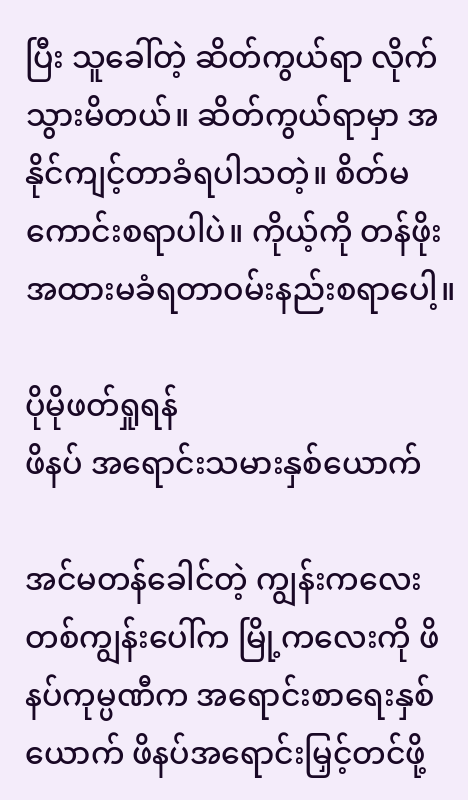ပြီး သူခေါ်တဲ့ ဆိတ်ကွယ်ရာ လိုက်သွားမိတယ်။ ဆိတ်ကွယ်ရာမှာ အနိုင်ကျင့်တာခံရပါသတဲ့။ စိတ်မကောင်းစရာပါပဲ။ ကိုယ့်ကို တန်ဖိုးအထားမခံရတာဝမ်းနည်းစရာပေါ့။

ပိုမိုဖတ်ရှုရန်
ဖိနပ် အရောင်းသမားနှစ်ယောက်

အင်မတန်ခေါင်တဲ့ ကျွန်းကလေးတစ်ကျွန်းပေါ်က မြို့ကလေးကို ဖိနပ်ကုမ္ပဏီက အရောင်းစာရေးနှစ်ယောက် ဖိနပ်အရောင်းမြှင့်တင်ဖို့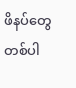ဖိနပ်တွေ တစ်ပါ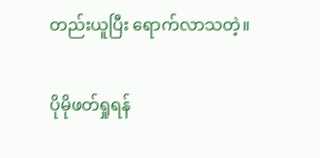တည်းယူပြီး ရောက်လာသတဲ့။

ပိုမိုဖတ်ရှုရန်